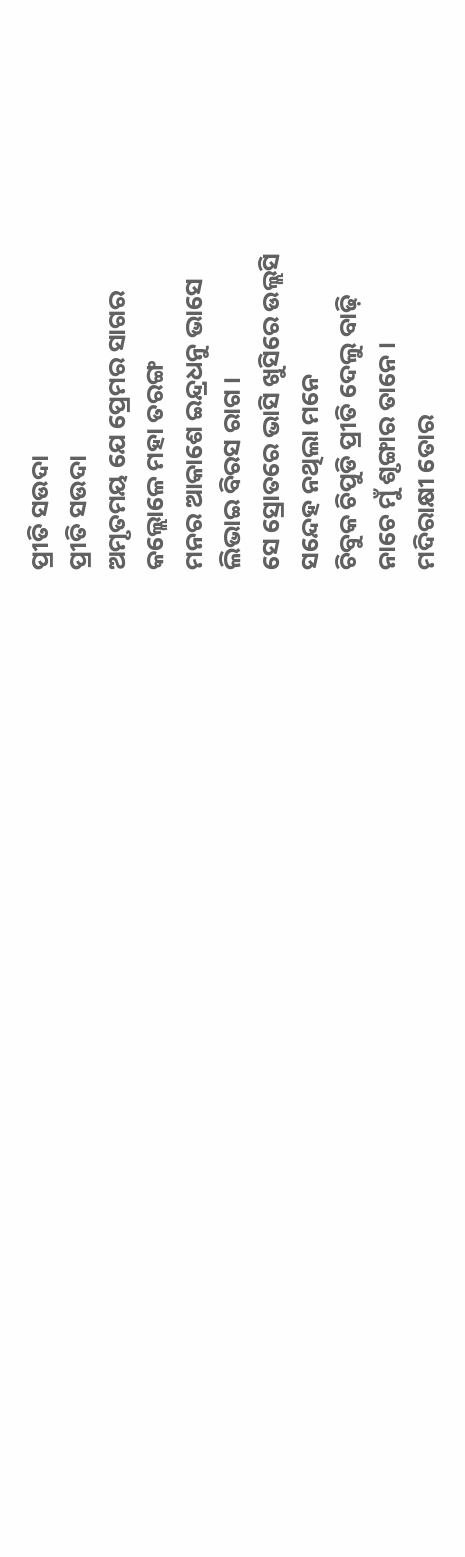ପ୍ରୀତି ସଉଦା
ପ୍ରୀତି ସଉଦା
ଅମୃତମୟ ଯେ ପ୍ରେମର ସାଗର
କଲ୍ଲୋଳେ ମହା ତରଙ୍ଗ
ମନର ଆକାଶେ ଇନ୍ଦ୍ରଧନୁ ଭାସେ
ଲିଭାଇ ବିରସ ରାଗ ।
ସେ ସ୍ରୋତରେ ଭାସି ଖୁସିରେ ଉଲ୍ଲସି
ସନ୍ଦେହ ନଥିଲା ମନେ
ଚିବୁକ ଚିପୁଡି ପ୍ରୀତି ଦେଲୁ ବାଢ଼ି
ନାଚେ ମୁଁ ଶୃଙ୍ଗାର ତାନେ ।
ମଦିରାକ୍ଷୀ ତୋର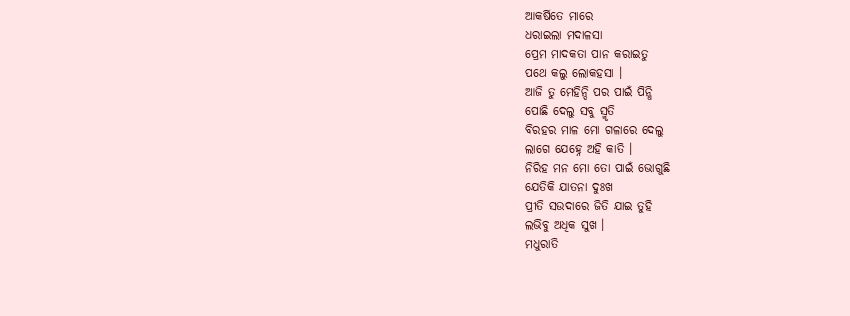ଆକର୍ଷିତେ ମାରେ
ଧରାଇଲା ମଦାଳସା
ପ୍ରେମ ମାଦକତା ପାନ କରାଇତୁ
ପଥେ କଲୁ ଲୋକହସା ।
ଆଜି ତୁ ମେହିନ୍ଦି ପର ପାଇଁ ପିନ୍ଧି
ପୋଛି ଦେଲୁ ସବୁ ସ୍ମୃତି
ବିରହର ମାଳ ମୋ ଗଳାରେ ଦେଲୁ
ଲାଗେ ଯେହ୍ନେ ଅହି କାତି ।
ନିରିହ ମନ ମୋ ତୋ ପାଇଁ ଭୋଗୁଛି
ଯେତିକି ଯାତନା ଦୁଃଖ
ପ୍ରୀତି ସଉଦାରେ ଜିତି ଯାଇ ତୁହି
ଲଭିବୁ ଅଧିକ ସୁଖ ।
ମଧୁରାତି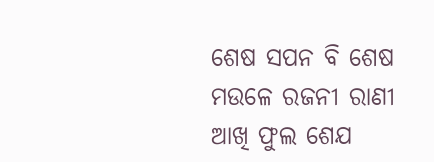ଶେଷ ସପନ ବି ଶେଷ
ମଉଳେ ରଜନୀ ରାଣୀ
ଆଖି ଫୁଲ ଶେଯ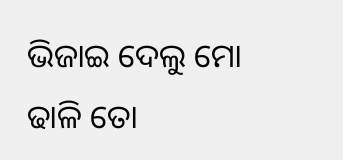ଭିଜାଇ ଦେଲୁ ମୋ
ଢାଳି ତୋ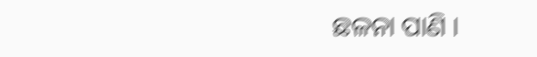ଛଳନା ପାଣି ।